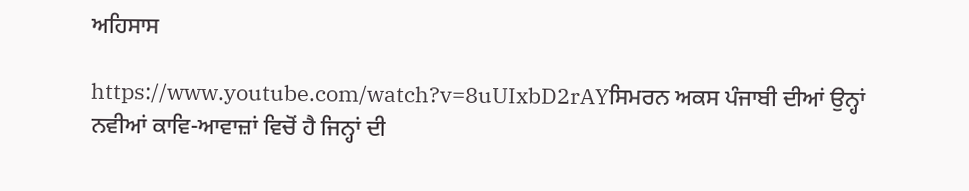ਅਹਿਸਾਸ

https://www.youtube.com/watch?v=8uUIxbD2rAYਸਿਮਰਨ ਅਕਸ ਪੰਜਾਬੀ ਦੀਆਂ ਉਨ੍ਹਾਂ ਨਵੀਆਂ ਕਾਵਿ-ਆਵਾਜ਼ਾਂ ਵਿਚੋਂ ਹੈ ਜਿਨ੍ਹਾਂ ਦੀ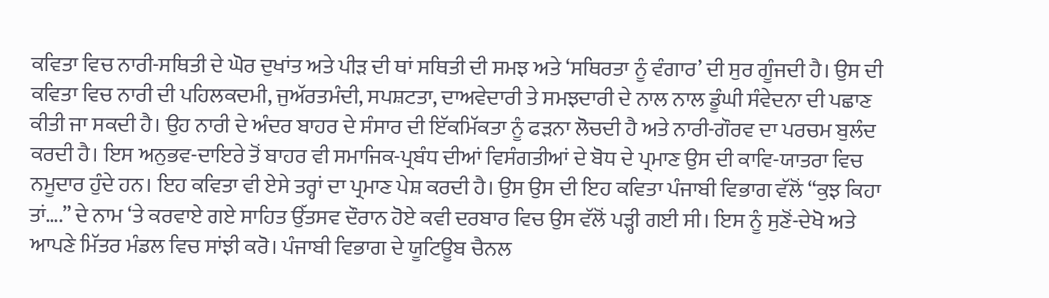ਕਵਿਤਾ ਵਿਚ ਨਾਰੀ-ਸਥਿਤੀ ਦੇ ਘੋਰ ਦੁਖਾਂਤ ਅਤੇ ਪੀੜ ਦੀ ਥਾਂ ਸਥਿਤੀ ਦੀ ਸਮਝ ਅਤੇ ‘ਸਥਿਰਤਾ ਨੂੰ ਵੰਗਾਰ’ ਦੀ ਸੁਰ ਗੂੰਜਦੀ ਹੈ। ਉਸ ਦੀ ਕਵਿਤਾ ਵਿਚ ਨਾਰੀ ਦੀ ਪਹਿਲਕਦਮੀ, ਜੁਅੱਰਤਮੰਦੀ, ਸਪਸ਼ਟਤਾ, ਦਾਅਵੇਦਾਰੀ ਤੇ ਸਮਝਦਾਰੀ ਦੇ ਨਾਲ ਨਾਲ ਡੂੰਘੀ ਸੰਵੇਦਨਾ ਦੀ ਪਛਾਣ ਕੀਤੀ ਜਾ ਸਕਦੀ ਹੈ। ਉਹ ਨਾਰੀ ਦੇ ਅੰਦਰ ਬਾਹਰ ਦੇ ਸੰਸਾਰ ਦੀ ਇੱਕਮਿੱਕਤਾ ਨੂੰ ਫੜਨਾ ਲੋਚਦੀ ਹੈ ਅਤੇ ਨਾਰੀ-ਗੌਰਵ ਦਾ ਪਰਚਮ ਬੁਲੰਦ ਕਰਦੀ ਹੈ। ਇਸ ਅਨੁਭਵ-ਦਾਇਰੇ ਤੋਂ ਬਾਹਰ ਵੀ ਸਮਾਜਿਕ-ਪ੍ਰਬੰਧ ਦੀਆਂ ਵਿਸੰਗਤੀਆਂ ਦੇ ਬੋਧ ਦੇ ਪ੍ਰਮਾਣ ਉਸ ਦੀ ਕਾਵਿ-ਯਾਤਰਾ ਵਿਚ ਨਮੂਦਾਰ ਹੁੰਦੇ ਹਨ। ਇਹ ਕਵਿਤਾ ਵੀ ਏਸੇ ਤਰ੍ਹਾਂ ਦਾ ਪ੍ਰਮਾਣ ਪੇਸ਼ ਕਰਦੀ ਹੈ। ਉਸ ਉਸ ਦੀ ਇਹ ਕਵਿਤਾ ਪੰਜਾਬੀ ਵਿਭਾਗ ਵੱਲੋਂ “ਕੁਝ ਕਿਹਾ ਤਾਂ….” ਦੇ ਨਾਮ ‘ਤੇ ਕਰਵਾਏ ਗਏ ਸਾਹਿਤ ਉੱਤਸਵ ਦੌਰਾਨ ਹੋਏ ਕਵੀ ਦਰਬਾਰ ਵਿਚ ਉਸ ਵੱਲੋਂ ਪੜ੍ਹੀ ਗਈ ਸੀ। ਇਸ ਨੂੰ ਸੁਣੋਂ-ਦੇਖੋ ਅਤੇ ਆਪਣੇ ਮਿੱਤਰ ਮੰਡਲ ਵਿਚ ਸਾਂਝੀ ਕਰੋ। ਪੰਜਾਬੀ ਵਿਭਾਗ ਦੇ ਯੂਟਿਊਬ ਚੈਨਲ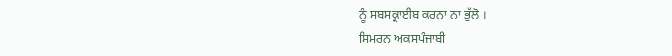ਨੂੰ ਸਬਸਕ੍ਰਾਈਬ ਕਰਨਾ ਨਾ ਭੁੱਲੋ ।
ਸਿਮਰਨ ਅਕਸਪੰਜਾਬੀ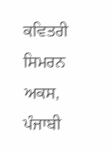ਕਵਿਤਰੀ ਸਿਮਰਨ ਅਕਸ, ਪੰਜਾਬੀ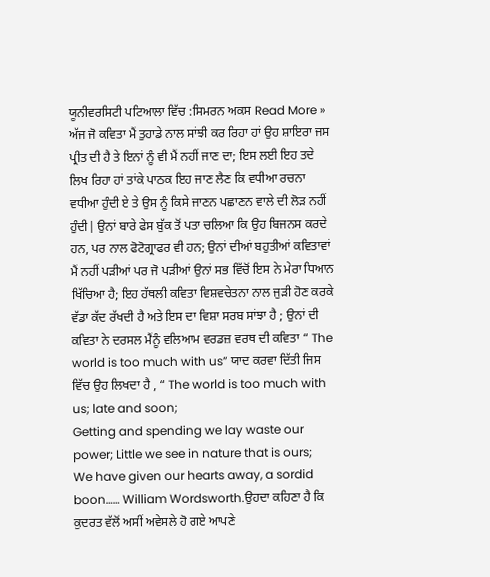ਯੂਨੀਵਰਸਿਟੀ ਪਟਿਆਲਾ ਵਿੱਚ :ਸਿਮਰਨ ਅਕਸ Read More »
ਅੱਜ ਜੋ ਕਵਿਤਾ ਮੈਂ ਤੁਹਾਡੇ ਨਾਲ ਸਾਂਝੀ ਕਰ ਰਿਹਾ ਹਾਂ ਉਹ ਸ਼ਾਇਰਾ ਜਸ ਪ੍ਰੀਤ ਦੀ ਹੈ ਤੇ ਇਨਾਂ ਨੂੰ ਵੀ ਮੈਂ ਨਹੀਂ ਜਾਣ ਦਾ; ਇਸ ਲਈ ਇਹ ਤਦੇ ਲਿਖ ਰਿਹਾ ਹਾਂ ਤਾਂਕੇ ਪਾਠਕ ਇਹ ਜਾਣ ਲੈਣ ਕਿ ਵਧੀਆ ਰਚਨਾ ਵਧੀਆ ਹੁੰਦੀ ਏ ਤੇ ਉਸ ਨੂੰ ਕਿਸੇ ਜਾਣਨ ਪਛਾਣਨ ਵਾਲੇ ਦੀ ਲੋੜ ਨਹੀਂ ਹੁੰਦੀ| ਉਨਾਂ ਬਾਰੇ ਫੇਸ ਬੁੱਕ ਤੋਂ ਪਤਾ ਚਲਿਆ ਕਿ ਉਹ ਬਿਜਨਸ ਕਰਦੇ ਹਨ, ਪਰ ਨਾਲ ਫੋਟੋਗ੍ਰਾਫਰ ਵੀ ਹਨ; ਉਨਾਂ ਦੀਆਂ ਬਹੁਤੀਆਂ ਕਵਿਤਾਵਾਂ ਮੈਂ ਨਹੀਂ ਪੜੀਆਂ ਪਰ ਜੋ ਪੜੀਆਂ ਉਨਾਂ ਸਭ ਵਿੱਚੋਂ ਇਸ ਨੇ ਮੇਰਾ ਧਿਆਨ ਖਿੱਚਿਆ ਹੈ; ਇਹ ਹੱਥਲੀ ਕਵਿਤਾ ਵਿਸ਼ਵਚੇਤਨਾ ਨਾਲ ਜੁੜੀ ਹੋਣ ਕਰਕੇ ਵੱਡਾ ਕੱਦ ਰੱਖਦੀ ਹੈ ਅਤੇ ਇਸ ਦਾ ਵਿਸ਼ਾ ਸਰਬ ਸਾਂਝਾ ਹੈ ; ਉਨਾਂ ਦੀ ਕਵਿਤਾ ਨੇ ਦਰਸਲ ਮੈਂਨੂੰ ਵਲਿਆਮ ਵਰਡਜ਼ ਵਰਥ ਦੀ ਕਵਿਤਾ “ The world is too much with us” ਯਾਦ ਕਰਵਾ ਦਿੱਤੀ ਜਿਸ ਵਿੱਚ ਉਹ ਲਿਖਦਾ ਹੈ , “ The world is too much with us; late and soon;
Getting and spending we lay waste our power; Little we see in nature that is ours;
We have given our hearts away, a sordid boon…… William Wordsworth.ਉਹਦਾ ਕਹਿਣਾ ਹੈ ਕਿ ਕੁਦਰਤ ਵੱਲੋਂ ਅਸੀਂ ਅਵੇਸਲੇ ਹੋ ਗਏ ਆਪਣੇ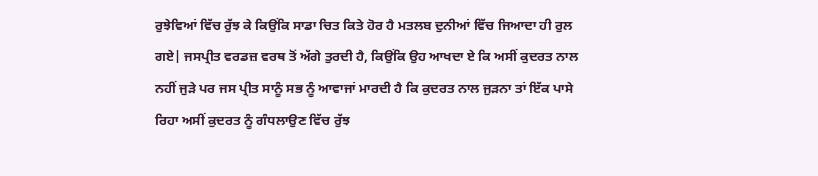ਰੁਝੇਵਿਆਂ ਵਿੱਚ ਰੁੱਝ ਕੇ ਕਿਉਂਕਿ ਸਾਡਾ ਚਿਤ ਕਿਤੇ ਹੋਰ ਹੈ ਮਤਲਬ ਦੁਨੀਆਂ ਵਿੱਚ ਜਿਆਦਾ ਹੀ ਰੁਲ ਗਏ| ਜਸਪ੍ਰੀਤ ਵਰਡਜ਼ ਵਰਥ ਤੋਂ ਅੱਗੇ ਤੁਰਦੀ ਹੈ, ਕਿਉਂਕਿ ਉਹ ਆਖਦਾ ਏ ਕਿ ਅਸੀਂ ਕੁਦਰਤ ਨਾਲ ਨਹੀਂ ਜੁੜੇ ਪਰ ਜਸ ਪ੍ਰੀਤ ਸਾਨੂੰ ਸਭ ਨੂੰ ਆਵਾਜਾਂ ਮਾਰਦੀ ਹੈ ਕਿ ਕੁਦਰਤ ਨਾਲ ਜੁੜਨਾ ਤਾਂ ਇੱਕ ਪਾਸੇ ਰਿਹਾ ਅਸੀਂ ਕੁਦਰਤ ਨੂੰ ਗੰਧਲਾਉਣ ਵਿੱਚ ਰੁੱਝ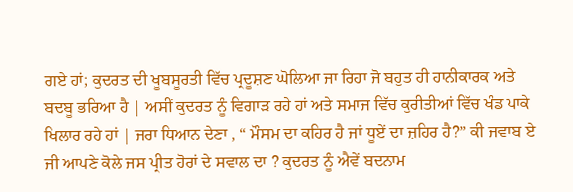ਗਏ ਹਾਂ; ਕੁਦਰਤ ਦੀ ਖੂਬਸੂਰਤੀ ਵਿੱਚ ਪ੍ਰਦੂਸ਼ਣ ਘੋਲਿਆ ਜਾ ਰਿਹਾ ਜੋ ਬਹੁਤ ਹੀ ਹਾਨੀਕਾਰਕ ਅਤੇ ਬਦਬੂ ਭਰਿਆ ਹੈ | ਅਸੀਂ ਕੁਦਰਤ ਨੂੰ ਵਿਗਾੜ ਰਹੇ ਹਾਂ ਅਤੇ ਸਮਾਜ ਵਿੱਚ ਕੁਰੀਤੀਆਂ ਵਿੱਚ ਖੰਡ ਪਾਕੇ ਖਿਲਾਰ ਰਹੇ ਹਾਂ | ਜਰਾ ਧਿਆਨ ਦੇਣਾ , “ ਮੌਸਮ ਦਾ ਕਹਿਰ ਹੈ ਜਾਂ ਧੂਏਂ ਦਾ ਜ਼ਹਿਰ ਹੈ?” ਕੀ ਜਵਾਬ ਏ ਜੀ ਆਪਣੇ ਕੋਲੇ ਜਸ ਪ੍ਰੀਤ ਹੋਰਾਂ ਦੇ ਸਵਾਲ ਦਾ ? ਕੁਦਰਤ ਨੂੰ ਐਵੇਂ ਬਦਨਾਮ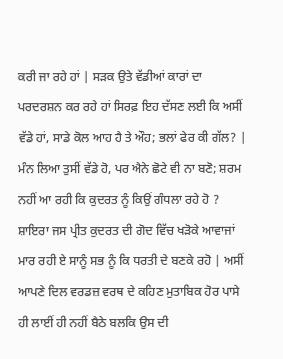ਕਰੀ ਜਾ ਰਹੇ ਹਾਂ | ਸੜਕ ਉਤੇ ਵੱਡੀਆਂ ਕਾਰਾਂ ਦਾ ਪਰਦਰਸ਼ਨ ਕਰ ਰਹੇ ਹਾਂ ਸਿਰਫ਼ ਇਹ ਦੱਸਣ ਲਈ ਕਿ ਅਸੀਂ ਵੱਡੇ ਹਾਂ, ਸਾਡੇ ਕੋਲ ਆਹ ਹੈ ਤੇ ਔਹ; ਭਲਾਂ ਫੇਰ ਕੀ ਗੱਲ? | ਮੰਨ ਲਿਆ ਤੁਸੀਂ ਵੱਡੇ ਹੋ, ਪਰ ਐਨੇ ਛੋਟੇ ਵੀ ਨਾ ਬਣੋ; ਸ਼ਰਮ ਨਹੀਂ ਆ ਰਹੀ ਕਿ ਕੁਦਰਤ ਨੂੰ ਕਿਉਂ ਗੰਧਲਾ ਰਹੇ ਹੋ ? ਸ਼ਾਇਰਾ ਜਸ ਪ੍ਰੀਤ ਕੁਦਰਤ ਦੀ ਗੋਦ ਵਿੱਚ ਖੜੋਕੇ ਆਵਾਜਾਂ ਮਾਰ ਰਹੀ ਏ ਸਾਨੂੰ ਸਭ ਨੂੰ ਕਿ ਧਰਤੀ ਦੇ ਬਣਕੇ ਰਹੋ | ਅਸੀਂ ਆਪਣੇ ਦਿਲ ਵਰਡਜ਼ ਵਰਥ ਦੇ ਕਹਿਣ ਮੁਤਾਬਿਕ ਹੋਰ ਪਾਸੇ ਹੀ ਲਾਈਂ ਹੀ ਨਹੀਂ ਬੈਠੇ ਬਲਕਿ ਉਸ ਦੀ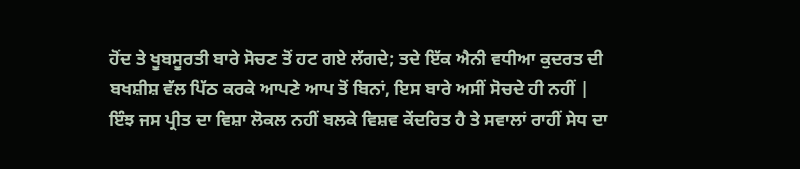ਹੋਂਦ ਤੇ ਖੂਬਸੂਰਤੀ ਬਾਰੇ ਸੋਚਣ ਤੋਂ ਹਟ ਗਏ ਲੱਗਦੇ; ਤਦੇ ਇੱਕ ਐਨੀ ਵਧੀਆ ਕੁਦਰਤ ਦੀ ਬਖਸ਼ੀਸ਼ ਵੱਲ ਪਿੱਠ ਕਰਕੇ ਆਪਣੇ ਆਪ ਤੋਂ ਬਿਨਾਂ, ਇਸ ਬਾਰੇ ਅਸੀਂ ਸੋਚਦੇ ਹੀ ਨਹੀਂ | ਇੰਝ ਜਸ ਪ੍ਰੀਤ ਦਾ ਵਿਸ਼ਾ ਲੋਕਲ ਨਹੀਂ ਬਲਕੇ ਵਿਸ਼ਵ ਕੇਂਦਰਿਤ ਹੈ ਤੇ ਸਵਾਲਾਂ ਰਾਹੀਂ ਸੇਧ ਦਾ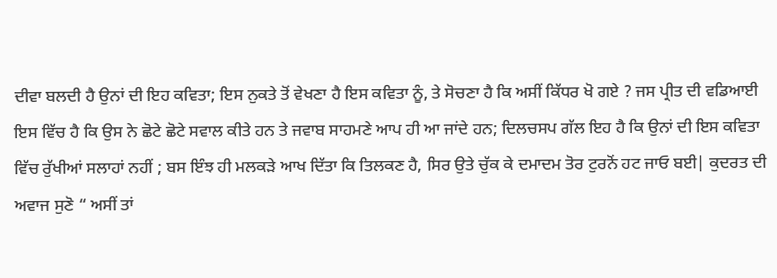ਦੀਵਾ ਬਲਦੀ ਹੈ ਉਨਾਂ ਦੀ ਇਹ ਕਵਿਤਾ; ਇਸ ਨੁਕਤੇ ਤੋਂ ਵੇਖਣਾ ਹੈ ਇਸ ਕਵਿਤਾ ਨੂੰ, ਤੇ ਸੋਚਣਾ ਹੈ ਕਿ ਅਸੀਂ ਕਿੱਧਰ ਖੋ ਗਏ ? ਜਸ ਪ੍ਰੀਤ ਦੀ ਵਡਿਆਈ ਇਸ ਵਿੱਚ ਹੈ ਕਿ ਉਸ ਨੇ ਛੋਟੇ ਛੋਟੇ ਸਵਾਲ ਕੀਤੇ ਹਨ ਤੇ ਜਵਾਬ ਸਾਹਮਣੇ ਆਪ ਹੀ ਆ ਜਾਂਦੇ ਹਨ; ਦਿਲਚਸਪ ਗੱਲ ਇਹ ਹੈ ਕਿ ਉਨਾਂ ਦੀ ਇਸ ਕਵਿਤਾ ਵਿੱਚ ਰੁੱਖੀਆਂ ਸਲਾਹਾਂ ਨਹੀਂ ; ਬਸ ਇੰਝ ਹੀ ਮਲਕੜੇ ਆਖ ਦਿੱਤਾ ਕਿ ਤਿਲਕਣ ਹੈ, ਸਿਰ ਉਤੇ ਚੁੱਕ ਕੇ ਦਮਾਦਮ ਤੋਰ ਟੁਰਨੋਂ ਹਟ ਜਾਓ ਬਈ| ਕੁਦਰਤ ਦੀ ਅਵਾਜ ਸੁਣੋ “ ਅਸੀਂ ਤਾਂ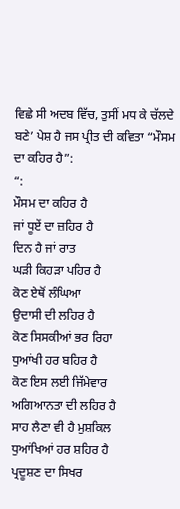ਵਿਛੇ ਸੀ ਅਦਬ ਵਿੱਚ, ਤੁਸੀਂ ਮਧ ਕੇ ਚੱਲਦੇ ਬਣੇ’ ਪੇਸ਼ ਹੈ ਜਸ ਪ੍ਰੀਤ ਦੀ ਕਵਿਤਾ “ਮੌਸਮ ਦਾ ਕਹਿਰ ਹੈ”:
“:
ਮੌਸਮ ਦਾ ਕਹਿਰ ਹੈ
ਜਾਂ ਧੂਏਂ ਦਾ ਜ਼ਹਿਰ ਹੈ
ਦਿਨ ਹੈ ਜਾਂ ਰਾਤ
ਘੜੀ ਕਿਹੜਾ ਪਹਿਰ ਹੈ
ਕੋਣ ਏਥੋਂ ਲੰਘਿਆ
ਉਦਾਸੀ ਦੀ ਲਹਿਰ ਹੈ
ਕੋਣ ਸਿਸਕੀਆਂ ਭਰ ਰਿਹਾ
ਧੁਆਂਖੀ ਹਰ ਬਹਿਰ ਹੈ
ਕੋਣ ਇਸ ਲਈ ਜਿੱਮੇਵਾਰ
ਅਗਿਆਨਤਾ ਦੀ ਲਹਿਰ ਹੈ
ਸਾਹ ਲੈਣਾ ਵੀ ਹੈ ਮੁਸ਼ਕਿਲ
ਧੁਆਂਖਿਆਂ ਹਰ ਸ਼ਹਿਰ ਹੈ
ਪ੍ਰਦੂਸ਼ਣ ਦਾ ਸਿਖਰ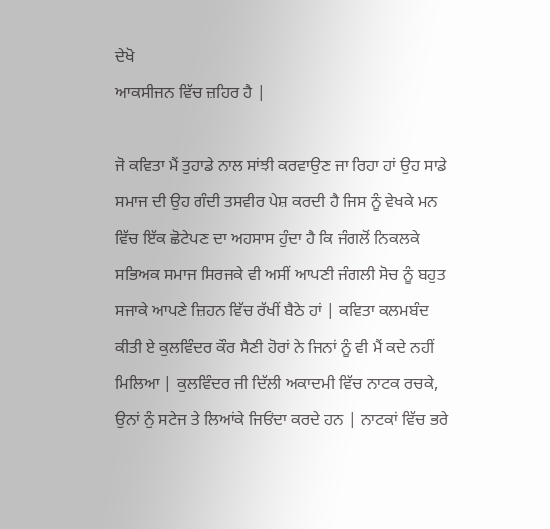ਦੇਖੋ
ਆਕਸੀਜਨ ਵਿੱਚ ਜ਼ਹਿਰ ਹੈ |

ਜੋ ਕਵਿਤਾ ਮੈਂ ਤੁਹਾਡੇ ਨਾਲ ਸਾਂਝੀ ਕਰਵਾਉਣ ਜਾ ਰਿਹਾ ਹਾਂ ਉਹ ਸਾਡੇ ਸਮਾਜ ਦੀ ਉਹ ਗੰਦੀ ਤਸਵੀਰ ਪੇਸ਼ ਕਰਦੀ ਹੈ ਜਿਸ ਨੂੰ ਵੇਖਕੇ ਮਨ ਵਿੱਚ ਇੱਕ ਛੋਟੇਪਣ ਦਾ ਅਹਸਾਸ ਹੁੰਦਾ ਹੈ ਕਿ ਜੰਗਲੋਂ ਨਿਕਲਕੇ ਸਭਿਅਕ ਸਮਾਜ ਸਿਰਜਕੇ ਵੀ ਅਸੀਂ ਆਪਣੀ ਜੰਗਲੀ ਸੋਚ ਨੂੰ ਬਹੁਤ ਸਜਾਕੇ ਆਪਣੇ ਜ਼ਿਹਨ ਵਿੱਚ ਰੱਖੀਂ ਬੈਠੇ ਹਾਂ | ਕਵਿਤਾ ਕਲਮਬੰਦ ਕੀਤੀ ਏ ਕੁਲਵਿੰਦਰ ਕੌਰ ਸੈਣੀ ਹੋਰਾਂ ਨੇ ਜਿਨਾਂ ਨੂੰ ਵੀ ਮੈਂ ਕਦੇ ਨਹੀਂ ਮਿਲਿਆ | ਕੁਲਵਿੰਦਰ ਜੀ ਦਿੱਲੀ ਅਕਾਦਮੀ ਵਿੱਚ ਨਾਟਕ ਰਚਕੇ, ਉਨਾਂ ਨੁੰ ਸਟੇਜ ਤੇ ਲਿਆਂਕੇ ਜਿਓਂਦਾ ਕਰਦੇ ਹਨ | ਨਾਟਕਾਂ ਵਿੱਚ ਭਰੇ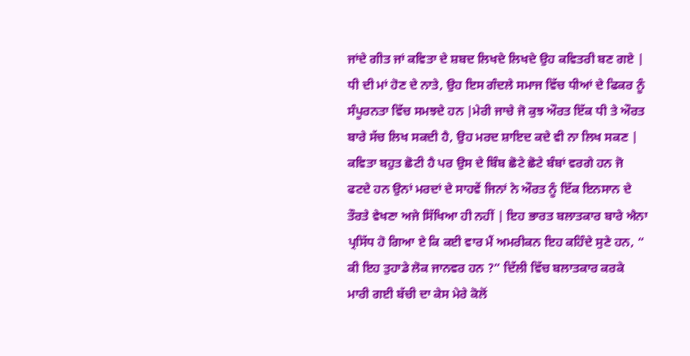ਜਾਂਦੇ ਗੀਤ ਜਾਂ ਕਵਿਤਾ ਦੇ ਸ਼ਬਦ ਲਿਖਦੇ ਲਿਖਦੇ ਉਹ ਕਵਿਤਰੀ ਬਣ ਗਏ | ਧੀ ਦੀ ਮਾਂ ਹੋਣ ਦੇ ਨਾਤੇ, ਉਹ ਇਸ ਗੰਦਲੇ ਸਮਾਜ ਵਿੱਚ ਧੀਆਂ ਦੇ ਫਿਕਰ ਨੂੰ ਸੰਪੂਰਨਤਾ ਵਿੱਚ ਸਮਝਦੇ ਹਨ |ਮੇਰੀ ਜਾਚੇ ਜੋ ਕੁਝ ਔਰਤ ਇੱਕ ਧੀ ਤੇ ਔਰਤ ਬਾਰੇ ਸੱਚ ਲਿਖ ਸਕਦੀ ਹੈ, ਉਹ ਮਰਦ ਸ਼ਾਇਦ ਕਦੇ ਵੀ ਨਾ ਲਿਖ ਸਕਣ | ਕਵਿਤਾ ਬਹੁਤ ਛੋਟੀ ਹੈ ਪਰ ਉਸ ਦੇ ਬਿੰਬ ਛੋਟੇ ਛੋਟੇ ਬੰਬਾਂ ਵਰਗੇ ਹਨ ਜੋ ਫਟਦੇ ਹਨ ਉਨਾਂ ਮਰਦਾਂ ਦੇ ਸਾਹਵੇਂ ਜਿਨਾਂ ਨੇ ਔਰਤ ਨੂੰ ਇੱਕ ਇਨਸਾਨ ਦੇ ਤੌਰਤੇ ਵੇਖਣਾ ਅਜੇ ਸਿੱਖਿਆ ਹੀ ਨਹੀਂ | ਇਹ ਭਾਰਤ ਬਲਾਤਕਾਰ ਬਾਰੇ ਐਨਾ ਪ੍ਰਸਿੱਧ ਹੋ ਗਿਆ ਏ ਕਿ ਕਈ ਵਾਰ ਮੈਂ ਅਮਰੀਕਨ ਇਹ ਕਹਿੰਦੇ ਸੁਣੇ ਹਨ, “ ਕੀ ਇਹ ਤੁਹਾਡੇ ਲੋਕ ਜਾਨਵਰ ਹਨ ?” ਦਿੱਲੀ ਵਿੱਚ ਬਲਾਤਕਾਰ ਕਰਕੇ ਮਾਰੀ ਗਈ ਬੱਚੀ ਦਾ ਕੇਸ ਮੇਰੇ ਕੋਲੋਂ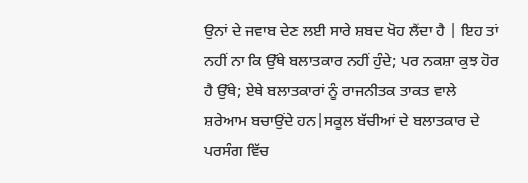ਉਨਾਂ ਦੇ ਜਵਾਬ ਦੇਣ ਲਈ ਸਾਰੇ ਸ਼ਬਦ ਖੋਹ ਲੈਂਦਾ ਹੈ | ਇਹ ਤਾਂ ਨਹੀਂ ਨਾ ਕਿ ਉੱਥੇ ਬਲਾਤਕਾਰ ਨਹੀਂ ਹੁੰਦੇ; ਪਰ ਨਕਸ਼ਾ ਕੁਝ ਹੋਰ ਹੈ ਉੱਥੇ; ਏਥੇ ਬਲਾਤਕਾਰਾਂ ਨੂੰ ਰਾਜਨੀਤਕ ਤਾਕਤ ਵਾਲੇ ਸ਼ਰੇਆਮ ਬਚਾਉਂਦੇ ਹਨ|ਸਕੂਲ ਬੱਚੀਆਂ ਦੇ ਬਲਾਤਕਾਰ ਦੇ ਪਰਸੰਗ ਵਿੱਚ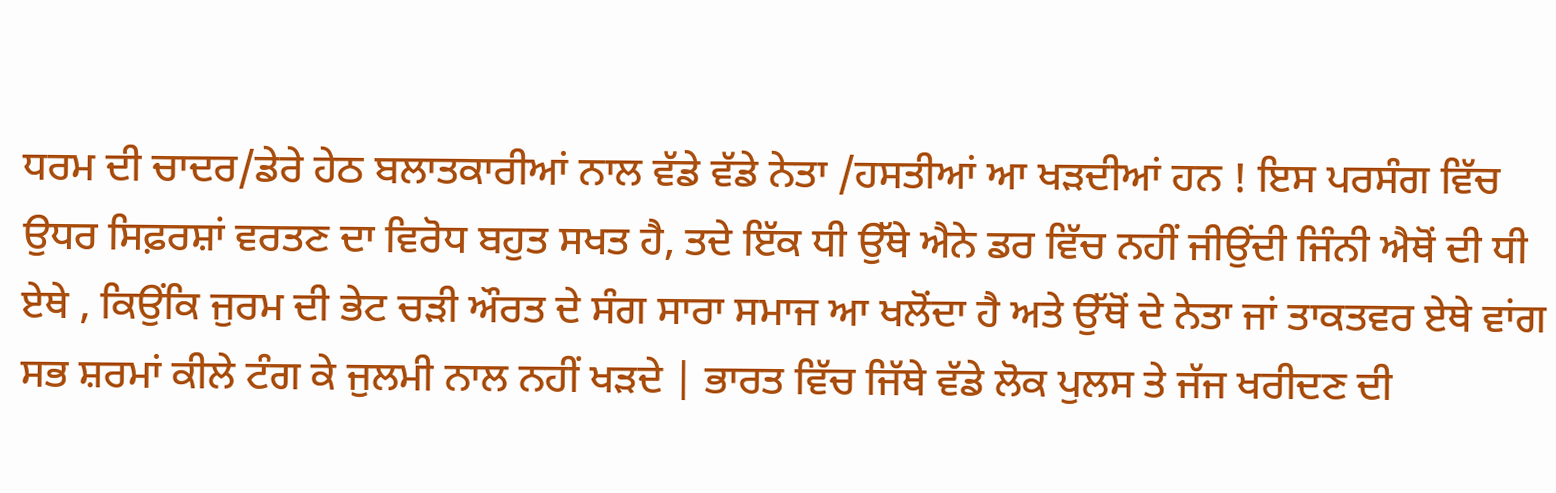ਧਰਮ ਦੀ ਚਾਦਰ/ਡੇਰੇ ਹੇਠ ਬਲਾਤਕਾਰੀਆਂ ਨਾਲ ਵੱਡੇ ਵੱਡੇ ਨੇਤਾ /ਹਸਤੀਆਂ ਆ ਖੜਦੀਆਂ ਹਨ ! ਇਸ ਪਰਸੰਗ ਵਿੱਚ ਉਧਰ ਸਿਫ਼ਰਸ਼ਾਂ ਵਰਤਣ ਦਾ ਵਿਰੋਧ ਬਹੁਤ ਸਖਤ ਹੈ, ਤਦੇ ਇੱਕ ਧੀ ਉੱਥੇ ਐਨੇ ਡਰ ਵਿੱਚ ਨਹੀਂ ਜੀਉਂਦੀ ਜਿੰਨੀ ਐਥੋਂ ਦੀ ਧੀ ਏਥੇ , ਕਿਉਂਕਿ ਜੁਰਮ ਦੀ ਭੇਟ ਚੜੀ ਔਰਤ ਦੇ ਸੰਗ ਸਾਰਾ ਸਮਾਜ ਆ ਖਲੋਂਦਾ ਹੈ ਅਤੇ ਉੱਥੋਂ ਦੇ ਨੇਤਾ ਜਾਂ ਤਾਕਤਵਰ ਏਥੇ ਵਾਂਗ ਸਭ ਸ਼ਰਮਾਂ ਕੀਲੇ ਟੰਗ ਕੇ ਜੁਲਮੀ ਨਾਲ ਨਹੀਂ ਖੜਦੇ | ਭਾਰਤ ਵਿੱਚ ਜਿੱਥੇ ਵੱਡੇ ਲੋਕ ਪੁਲਸ ਤੇ ਜੱਜ ਖਰੀਦਣ ਦੀ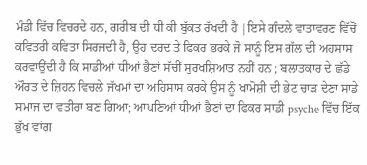ਮੰਡੀ ਵਿੱਚ ਵਿਚਰਦੇ ਹਨ, ਗਰੀਬ ਦੀ ਧੀ ਕੀ ਬੁੱਕਤ ਰੱਖਦੀ ਹੈ |ਇਸੇ ਗੰਦਲੇ ਵਾਤਾਵਰਣ ਵਿੱਚੋਂ ਕਵਿਤਰੀ ਕਵਿਤਾ ਸਿਰਜਦੀ ਹੈ, ਉਹ ਦਰਦ ਤੇ ਫਿਕਰ ਭਰਕੇ ਜੋ ਸਾਨੂੰ ਇਸ ਗੱਲ ਦੀ ਅਹਸਾਸ ਕਰਵਾਉਂਦੀ ਹੈ ਕਿ ਸਾਡੀਆਂ ਧੀਆਂ ਭੈਣਾਂ ਸੱਚੀਂ ਸੁਰਖਸ਼ਿਆਤ ਨਹੀਂ ਹਨ ; ਬਲਾਤਕਾਰ ਦੇ ਛੱਡੇ ਔਰਤ ਦੇ ਜ਼ਿਹਨ ਵਿਚਲੇ ਜੱਖਮਾਂ ਦਾ ਅਹਿਸਾਸ ਕਰਕੇ ਉਸ ਨੂੰ ਖਾਮੋਸ਼ੀ ਦੀ ਭੇਟ ਚਾੜ ਦੇਣਾ ਸਾਡੇ ਸਮਾਜ ਦਾ ਵਤੀਰਾ ਬਣ ਗਿਆ; ਆਪਣਿਆਂ ਧੀਆਂ ਭੈਣਾਂ ਦਾ ਫਿਕਰ ਸਾਡੀ psyche ਵਿੱਚ ਇੱਕ ਭੁੱਖ ਵਾਂਗ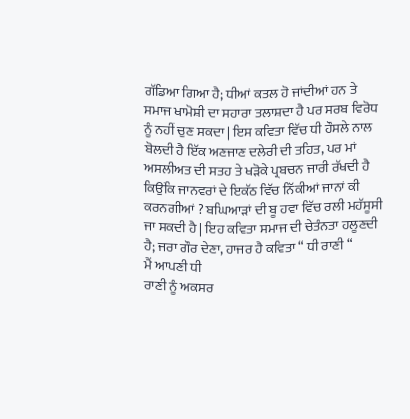ਗੱਡਿਆ ਗਿਆ ਹੈ; ਧੀਆਂ ਕਤਲ ਹੋ ਜਾਂਦੀਆਂ ਹਨ ਤੇ ਸਮਾਜ ਖਾਮੋਸ਼ੀ ਦਾ ਸਹਾਰਾ ਤਲਾਸ਼ਦਾ ਹੈ ਪਰ ਸਰਬ ਵਿਰੋਧ ਨੂੰ ਨਹੀਂ ਚੁਣ ਸਕਦਾ | ਇਸ ਕਵਿਤਾ ਵਿੱਚ ਧੀ ਹੌਸਲੇ ਨਾਲ ਬੋਲਦੀ ਹੈ ਇੱਕ ਅਣਜਾਣ ਦਲੇਰੀ ਦੀ ਤਹਿਤ, ਪਰ ਮਾਂ ਅਸਲੀਅਤ ਦੀ ਸਤਹ ਤੇ ਖੜੋਕੇ ਪ੍ਰਬਚਨ ਜਾਰੀ ਰੱਖਦੀ ਹੈ ਕਿਉਂਕਿ ਜਾਨਵਰਾਂ ਦੇ ਇਕੱਠ ਵਿੱਚ ਨਿੱਕੀਆਂ ਜਾਨਾਂ ਕੀ ਕਰਨਗੀਆਂ ? ਬਘਿਆੜਾਂ ਦੀ ਬੂ ਹਵਾ ਵਿੱਚ ਰਲੀ ਮਹੱਸੂਸੀ ਜਾ ਸਕਦੀ ਹੈ | ਇਹ ਕਵਿਤਾ ਸਮਾਜ ਦੀ ਚੇਤੰਨਤਾ ਹਲੂਣਦੀ ਹੈ; ਜਰਾ ਗੌਰ ਦੇਣਾ, ਹਾਜਰ ਹੈ ਕਵਿਤਾ “ ਧੀ ਰਾਣੀ “
ਮੈਂ ਆਪਣੀ ਧੀ
ਰਾਣੀ ਨੂੰ ਅਕਸਰ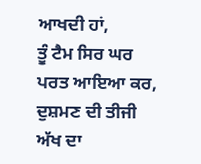ਆਖਦੀ ਹਾਂ,
ਤੂੰ ਟੈਮ ਸਿਰ ਘਰ
ਪਰਤ ਆਇਆ ਕਰ,
ਦੁਸ਼ਮਣ ਦੀ ਤੀਜੀ
ਅੱਖ ਦਾ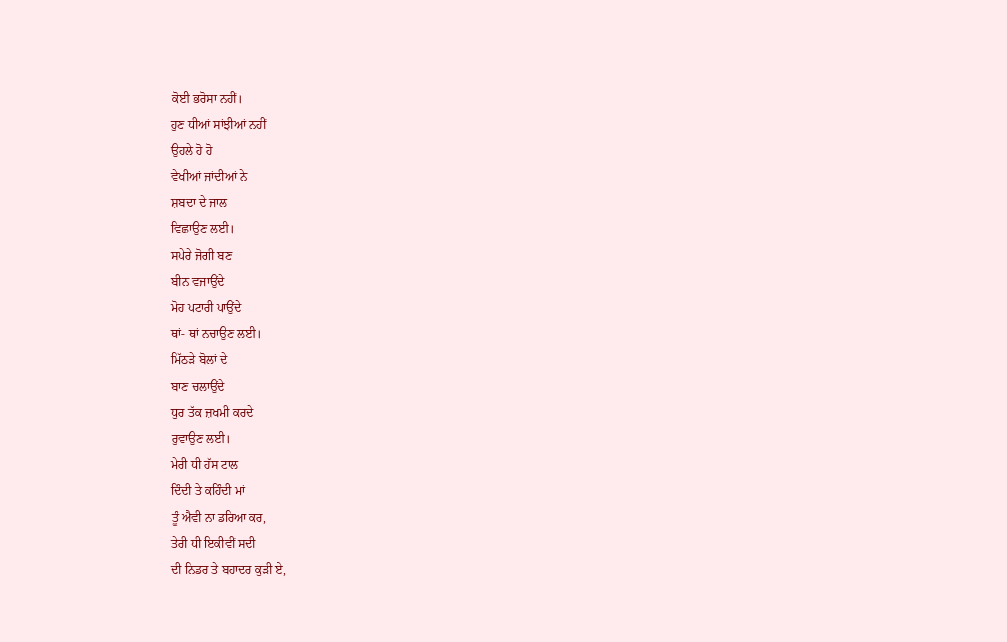ਕੋਈ ਭਰੋਸਾ ਨਹੀਂ।
ਹੁਣ ਧੀਆਂ ਸਾਂਝੀਆਂ ਨਹੀਂ
ਉਹਲੇ ਹੋ ਹੋ
ਵੇਖੀਆਂ ਜਾਂਦੀਆਂ ਨੇ
ਸ਼ਬਦਾ ਦੇ ਜਾਲ
ਵਿਛਾਉਣ ਲਈ।
ਸਪੇਰੇ ਜੋਗੀ ਬਣ
ਬੀਨ ਵਜਾਉਂਦੇ
ਮੋਹ ਪਟਾਰੀ ਪਾਉਂਦੇ
ਥਾਂ- ਥਾਂ ਨਚਾਉਣ ਲਈ।
ਮਿੱਠੜੇ ਬੋਲਾਂ ਦੇ
ਬਾਣ ਚਲਾਉਂਦੇ
ਧੁਰ ਤੱਕ ਜ਼ਖਮੀ ਕਰਦੇ
ਰੁਵਾਉਣ ਲਈ।
ਮੇਰੀ ਧੀ ਹੱਸ ਟਾਲ
ਦਿੰਦੀ ਤੇ ਕਹਿੰਦੀ ਮਾਂ
ਤੂੰ ਐਵੀ ਨਾ ਡਰਿਆ ਕਰ,
ਤੇਰੀ ਧੀ ਇਕੀਵੀਂ ਸਦੀ
ਦੀ ਨਿਡਰ ਤੇ ਬਹਾਦਰ ਕੁੜੀ ਏ,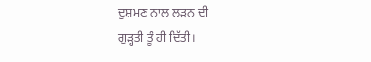ਦੁਸ਼ਮਣ ਨਾਲ ਲੜਨ ਦੀ
ਗੁੜ੍ਹਤੀ ਤੂੰ ਹੀ ਦਿੱਤੀ।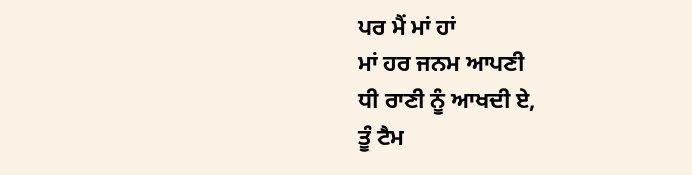ਪਰ ਮੈਂ ਮਾਂ ਹਾਂ
ਮਾਂ ਹਰ ਜਨਮ ਆਪਣੀ
ਧੀ ਰਾਣੀ ਨੂੰ ਆਖਦੀ ਏ,
ਤੂੰ ਟੈਮ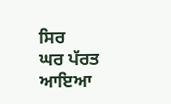ਸਿਰ
ਘਰ ਪੱਰਤ ਆਇਆ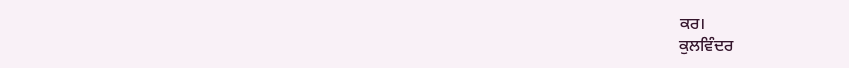ਕਰ।
ਕੁਲਵਿੰਦਰ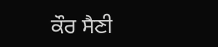ਕੌਰ ਸੈਣੀ